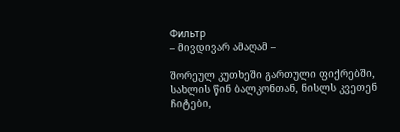Фильтр
– მივდივარ ამაღამ –

შორეულ კუთხეში გართული ფიქრებში,
სახლის წინ ბალკონთან, ნისლს კვეთენ ჩიტები,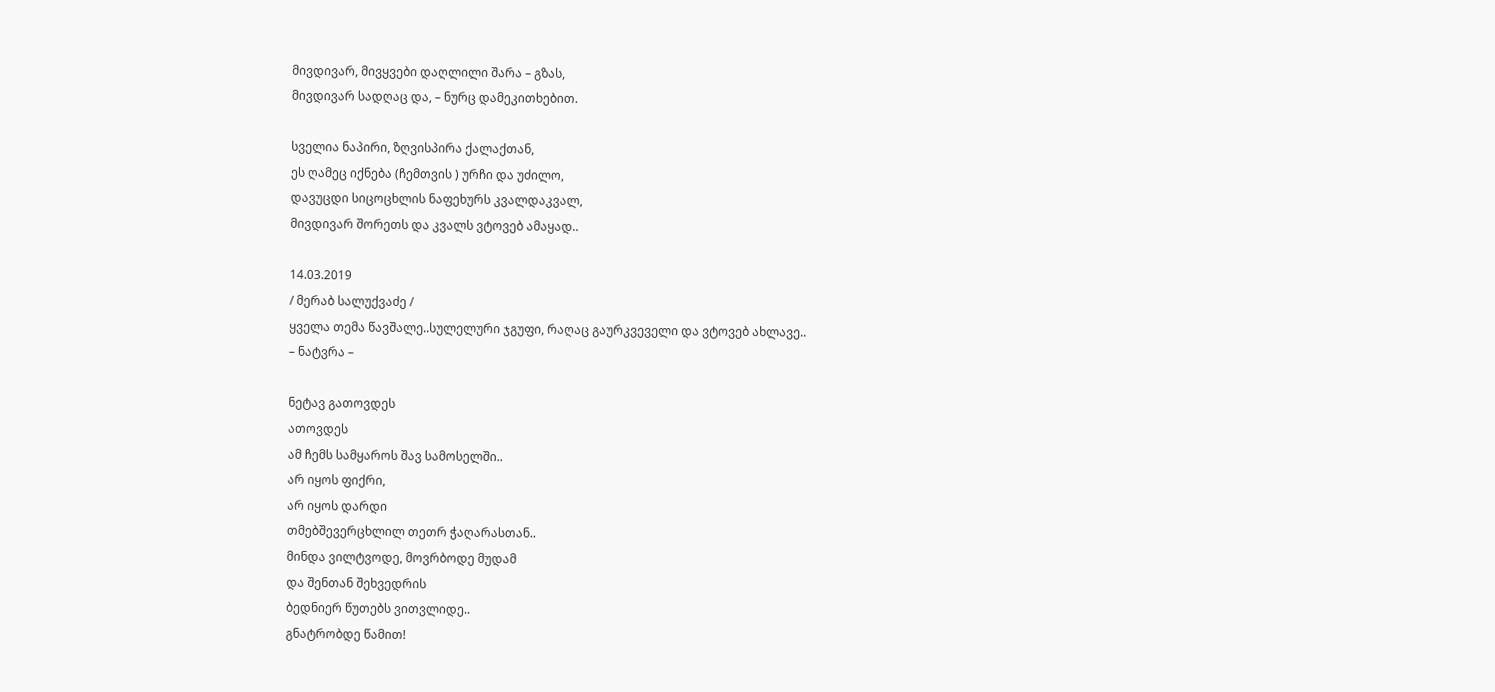მივდივარ, მივყვები დაღლილი შარა – გზას,
მივდივარ სადღაც და, – ნურც დამეკითხებით.

სველია ნაპირი, ზღვისპირა ქალაქთან,
ეს ღამეც იქნება (ჩემთვის ) ურჩი და უძილო,
დავუცდი სიცოცხლის ნაფეხურს კვალდაკვალ,
მივდივარ შორეთს და კვალს ვტოვებ ამაყად..

14.03.2019
/ მერაბ სალუქვაძე /
ყველა თემა წავშალე..სულელური ჯგუფი, რაღაც გაურკვეველი და ვტოვებ ახლავე..
– ნატვრა –

ნეტავ გათოვდეს
ათოვდეს
ამ ჩემს სამყაროს შავ სამოსელში..
არ იყოს ფიქრი,
არ იყოს დარდი
თმებშევერცხლილ თეთრ ჭაღარასთან..
მინდა ვილტვოდე, მოვრბოდე მუდამ
და შენთან შეხვედრის
ბედნიერ წუთებს ვითვლიდე..
გნატრობდე წამით!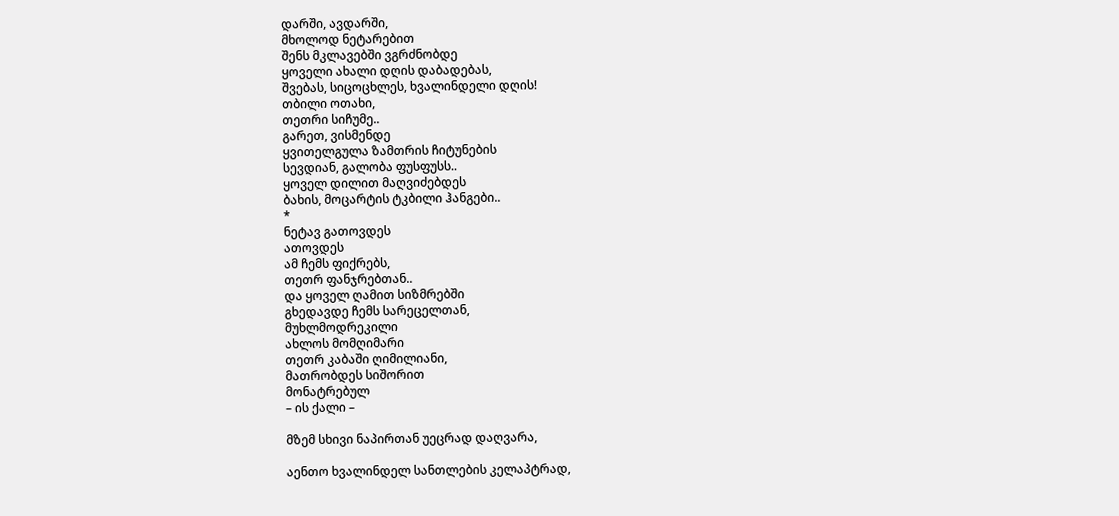დარში, ავდარში,
მხოლოდ ნეტარებით
შენს მკლავებში ვგრძნობდე
ყოველი ახალი დღის დაბადებას,
შვებას, სიცოცხლეს, ხვალინდელი დღის!
თბილი ოთახი,
თეთრი სიჩუმე..
გარეთ, ვისმენდე
ყვითელგულა ზამთრის ჩიტუნების
სევდიან, გალობა ფუსფუსს..
ყოველ დილით მაღვიძებდეს
ბახის, მოცარტის ტკბილი ჰანგები..
*
ნეტავ გათოვდეს
ათოვდეს
ამ ჩემს ფიქრებს,
თეთრ ფანჯრებთან..
და ყოველ ღამით სიზმრებში
გხედავდე ჩემს სარეცელთან,
მუხლმოდრეკილი
ახლოს მომღიმარი
თეთრ კაბაში ღიმილიანი,
მათრობდეს სიშორით
მონატრებულ
– ის ქალი –

მზემ სხივი ნაპირთან უეცრად დაღვარა,

აენთო ხვალინდელ სანთლების კელაპტრად,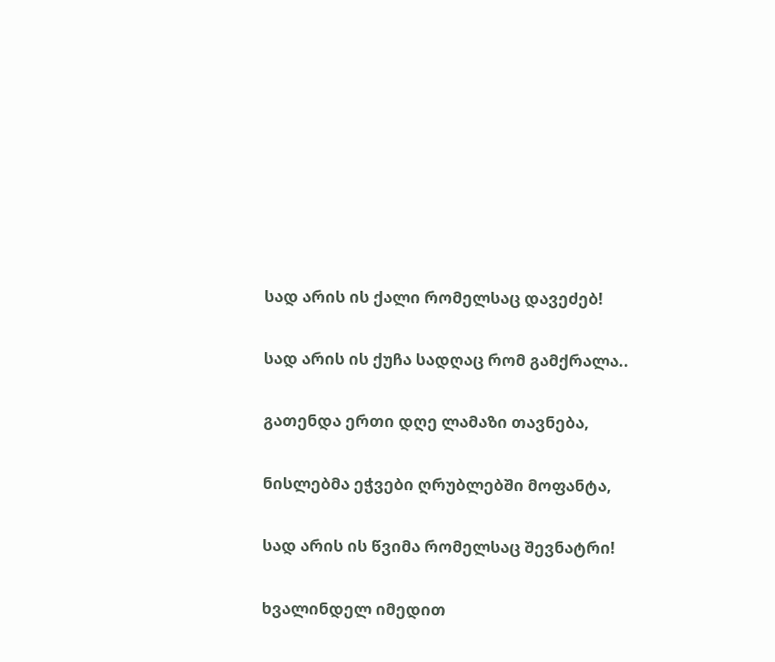სად არის ის ქალი რომელსაც დავეძებ!

სად არის ის ქუჩა სადღაც რომ გამქრალა..

გათენდა ერთი დღე ლამაზი თავნება,

ნისლებმა ეჭვები ღრუბლებში მოფანტა,

სად არის ის წვიმა რომელსაც შევნატრი!

ხვალინდელ იმედით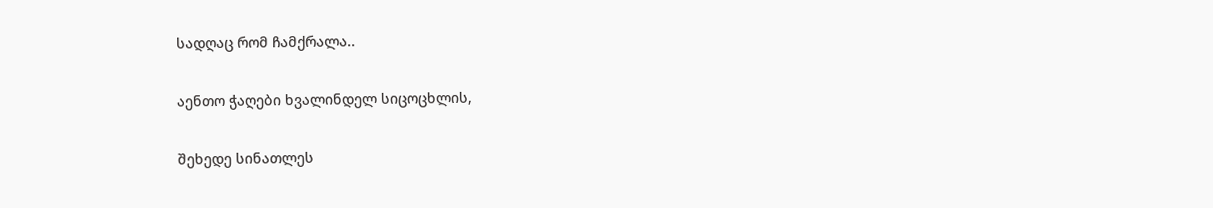სადღაც რომ ჩამქრალა..

აენთო ჭაღები ხვალინდელ სიცოცხლის,

შეხედე სინათლეს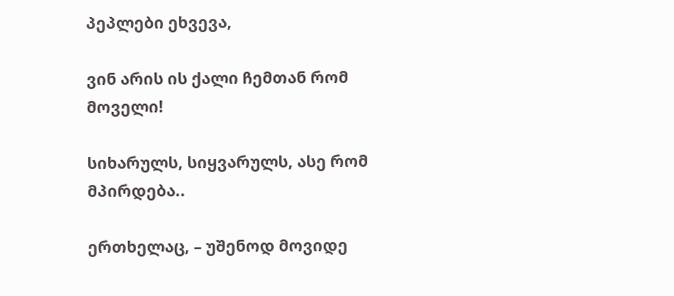პეპლები ეხვევა,

ვინ არის ის ქალი ჩემთან რომ მოველი!

სიხარულს, სიყვარულს, ასე რომ მპირდება..

ერთხელაც, – უშენოდ მოვიდე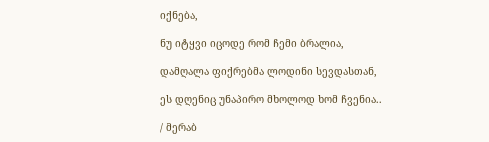იქნება,

ნუ იტყვი იცოდე რომ ჩემი ბრალია,

დამღალა ფიქრებმა ლოდინი სევდასთან,

ეს დღენიც უნაპირო მხოლოდ ხომ ჩვენია..

/ მერაბ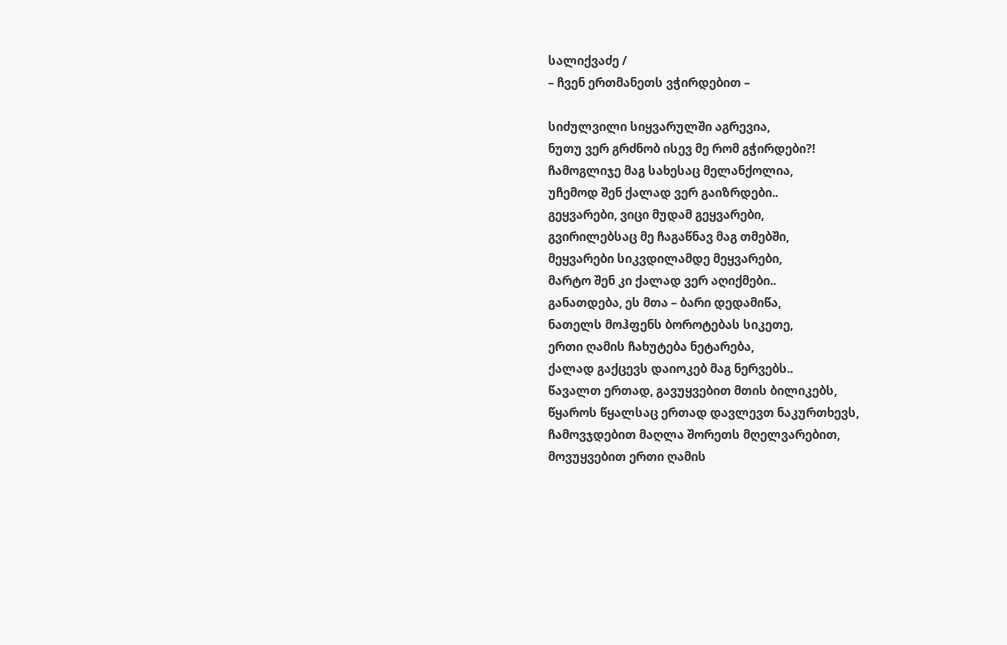სალიქვაძე /
– ჩვენ ერთმანეთს ვჭირდებით –

სიძულვილი სიყვარულში აგრევია,
ნუთუ ვერ გრძნობ ისევ მე რომ გჭირდები?!
ჩამოგლიჯე მაგ სახესაც მელანქოლია,
უჩემოდ შენ ქალად ვერ გაიზრდები..
გეყვარები, ვიცი მუდამ გეყვარები,
გვირილებსაც მე ჩაგაწნავ მაგ თმებში,
მეყვარები სიკვდილამდე მეყვარები,
მარტო შენ კი ქალად ვერ აღიქმები..
განათდება, ეს მთა – ბარი დედამიწა,
ნათელს მოჰფენს ბოროტებას სიკეთე,
ერთი ღამის ჩახუტება ნეტარება,
ქალად გაქცევს დაიოკებ მაგ ნერვებს..
წავალთ ერთად, გავუყვებით მთის ბილიკებს,
წყაროს წყალსაც ერთად დავლევთ ნაკურთხევს,
ჩამოვჯდებით მაღლა შორეთს მღელვარებით,
მოვუყვებით ერთი ღამის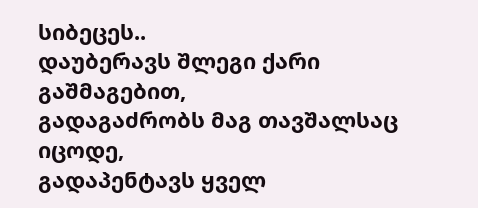სიბეცეს..
დაუბერავს შლეგი ქარი გაშმაგებით,
გადაგაძრობს მაგ თავშალსაც იცოდე,
გადაპენტავს ყველ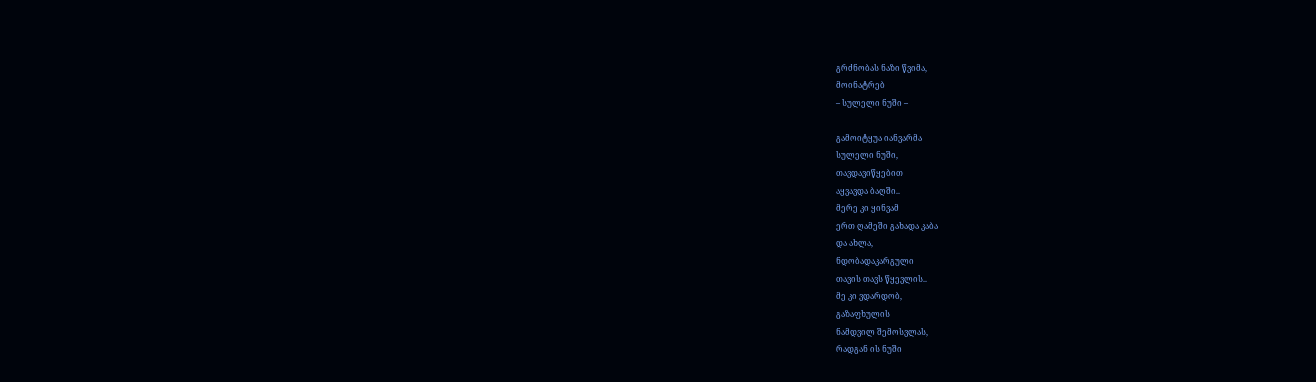გრძნობას ნაზი წვიმა,
მოინატრებ
– სულელი ნუში –

გამოიტყუა იანვარმა
სულელი ნუში,
თავდავიწყებით
აყვავდა ბაღში..
მერე კი ყინვამ
ერთ ღამეში გახადა კაბა
და ახლა,
ნდობადაკარგული
თავის თავს წყევლის..
მე კი ვდარდობ,
გაზაფხულის
ნამდვილ შემოსვლას,
რადგან ის ნუში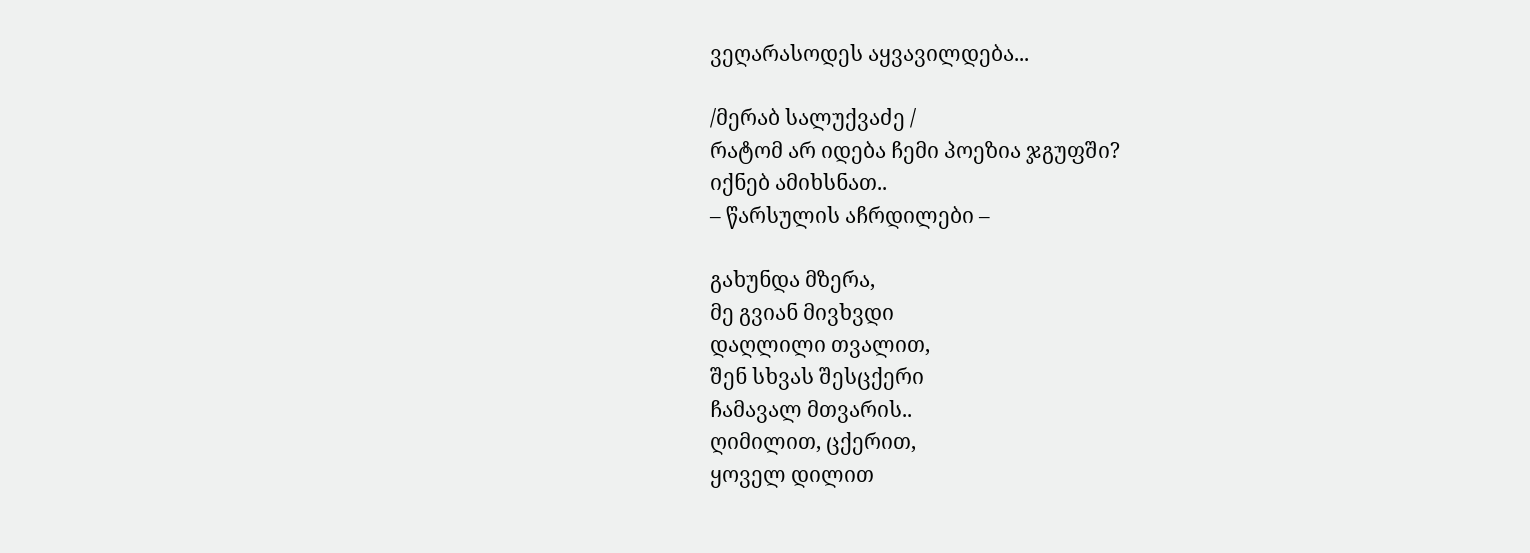ვეღარასოდეს აყვავილდება...

/მერაბ სალუქვაძე /
რატომ არ იდება ჩემი პოეზია ჯგუფში?
იქნებ ამიხსნათ..
– წარსულის აჩრდილები –

გახუნდა მზერა,
მე გვიან მივხვდი
დაღლილი თვალით,
შენ სხვას შესცქერი
ჩამავალ მთვარის..
ღიმილით, ცქერით,
ყოველ დილით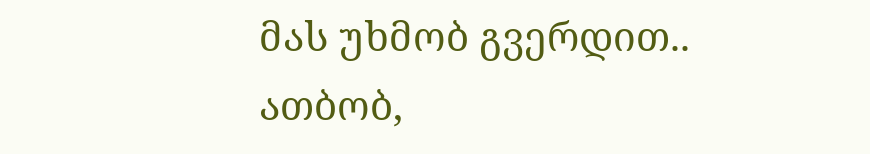მას უხმობ გვერდით..
ათბობ,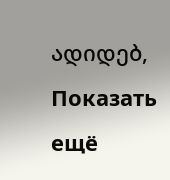ადიდებ,
Показать ещё